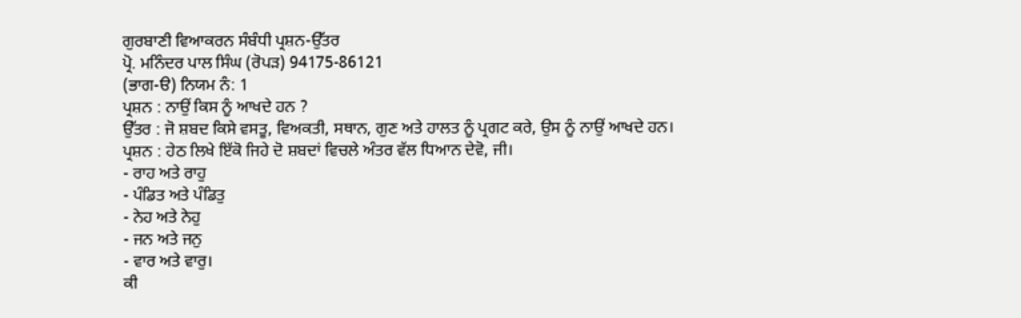ਗੁਰਬਾਣੀ ਵਿਆਕਰਨ ਸੰਬੰਧੀ ਪ੍ਰਸ਼ਨ-ਉੱਤਰ
ਪ੍ਰੋ. ਮਨਿੰਦਰ ਪਾਲ ਸਿੰਘ (ਰੋਪੜ) 94175-86121
(ਭਾਗ-ੳ) ਨਿਯਮ ਨੰ: 1
ਪ੍ਰਸ਼ਨ : ਨਾਉਂ ਕਿਸ ਨੂੰ ਆਖਦੇ ਹਨ ?
ਉੱਤਰ : ਜੋ ਸ਼ਬਦ ਕਿਸੇ ਵਸਤੂ, ਵਿਅਕਤੀ, ਸਥਾਨ, ਗੁਣ ਅਤੇ ਹਾਲਤ ਨੂੰ ਪ੍ਰਗਟ ਕਰੇ, ਉਸ ਨੂੰ ਨਾਉਂ ਆਖਦੇ ਹਨ।
ਪ੍ਰਸ਼ਨ : ਹੇਠ ਲਿਖੇ ਇੱਕੋ ਜਿਹੇ ਦੋ ਸ਼ਬਦਾਂ ਵਿਚਲੇ ਅੰਤਰ ਵੱਲ ਧਿਆਨ ਦੇਵੋ, ਜੀ।
- ਰਾਹ ਅਤੇ ਰਾਹੁ
- ਪੰਡਿਤ ਅਤੇ ਪੰਡਿਤੁ
- ਨੇਹ ਅਤੇ ਨੇਹੁ
- ਜਨ ਅਤੇ ਜਨੁ
- ਵਾਰ ਅਤੇ ਵਾਰੁ।
ਕੀ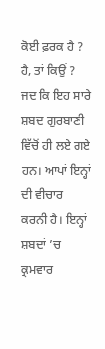ਕੋਈ ਫ਼ਰਕ ਹੈ ? ਹੈ, ਤਾਂ ਕਿਉਂ ? ਜਦ ਕਿ ਇਹ ਸਾਰੇ ਸ਼ਬਦ ਗੁਰਬਾਣੀ ਵਿੱਚੋਂ ਹੀ ਲਏ ਗਏ ਹਨ। ਆਪਾਂ ਇਨ੍ਹਾਂ ਦੀ ਵੀਚਾਰ ਕਰਨੀ ਹੈ। ਇਨ੍ਹਾਂ ਸ਼ਬਦਾਂ ’ਚ ਕ੍ਰਮਵਾਰ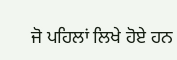ਜੋ ਪਹਿਲਾਂ ਲਿਖੇ ਹੋਏ ਹਨ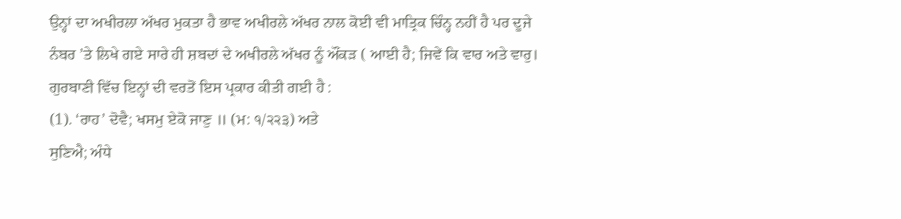ਉਨ੍ਹਾਂ ਦਾ ਅਖੀਰਲਾ ਅੱਖਰ ਮੁਕਤਾ ਹੈ ਭਾਵ ਅਖੀਰਲੇ ਅੱਖਰ ਨਾਲ ਕੋਈ ਵੀ ਮਾਤ੍ਰਿਕ ਚਿੰਨ੍ਹ ਨਹੀਂ ਹੈ ਪਰ ਦੂਜੇ ਨੰਬਰ ’ਤੇ ਲਿਖੇ ਗਏ ਸਾਰੇ ਹੀ ਸ਼ਬਦਾਂ ਦੇ ਅਖੀਰਲੇ ਅੱਖਰ ਨੂੰ ਔਂਕੜ ( ਆਈ ਹੈ; ਜਿਵੇਂ ਕਿ ਵਾਰ ਅਤੇ ਵਾਰੁ।
ਗੁਰਬਾਣੀ ਵਿੱਚ ਇਨ੍ਹਾਂ ਦੀ ਵਰਤੋਂ ਇਸ ਪ੍ਰਕਾਰ ਕੀਤੀ ਗਈ ਹੈ :
(1). ‘ਰਾਹ’ ਦੋਵੈ; ਖਸਮੁ ਏਕੋ ਜਾਣੁ ॥ (ਮ: ੧/੨੨੩) ਅਤੇ
ਸੁਣਿਐ; ਅੰਧੇ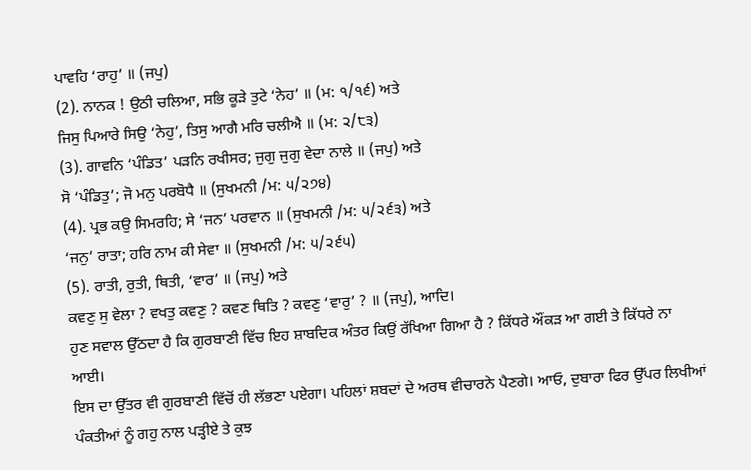ਪਾਵਹਿ ‘ਰਾਹੁ’ ॥ (ਜਪੁ)
(2). ਨਾਨਕ ! ਉਠੀ ਚਲਿਆ, ਸਭਿ ਕੂੜੇ ਤੁਟੇ ‘ਨੇਹ’ ॥ (ਮ: ੧/੧੬) ਅਤੇ
ਜਿਸੁ ਪਿਆਰੇ ਸਿਉ ‘ਨੇਹੁ’, ਤਿਸੁ ਆਗੈ ਮਰਿ ਚਲੀਐ ॥ (ਮ: ੨/੮੩)
(3). ਗਾਵਨਿ ‘ਪੰਡਿਤ’ ਪੜਨਿ ਰਖੀਸਰ; ਜੁਗੁ ਜੁਗੁ ਵੇਦਾ ਨਾਲੇ ॥ (ਜਪੁ) ਅਤੇ
ਸੋ ‘ਪੰਡਿਤੁ’; ਜੋ ਮਨੁ ਪਰਬੋਧੈ ॥ (ਸੁਖਮਨੀ /ਮ: ੫/੨੭੪)
(4). ਪ੍ਰਭ ਕਉ ਸਿਮਰਹਿ; ਸੇ ‘ਜਨ’ ਪਰਵਾਨ ॥ (ਸੁਖਮਨੀ /ਮ: ੫/੨੬੩) ਅਤੇ
‘ਜਨੁ’ ਰਾਤਾ; ਹਰਿ ਨਾਮ ਕੀ ਸੇਵਾ ॥ (ਸੁਖਮਨੀ /ਮ: ੫/੨੬੫)
(5). ਰਾਤੀ, ਰੁਤੀ, ਥਿਤੀ, ‘ਵਾਰ’ ॥ (ਜਪੁ) ਅਤੇ
ਕਵਣੁ ਸੁ ਵੇਲਾ ? ਵਖਤੁ ਕਵਣੁ ? ਕਵਣ ਥਿਤਿ ? ਕਵਣੁ ‘ਵਾਰੁ’ ? ॥ (ਜਪੁ), ਆਦਿ।
ਹੁਣ ਸਵਾਲ ਉੱਠਦਾ ਹੈ ਕਿ ਗੁਰਬਾਣੀ ਵਿੱਚ ਇਹ ਸ਼ਾਬਦਿਕ ਅੰਤਰ ਕਿਉਂ ਰੱਖਿਆ ਗਿਆ ਹੈ ? ਕਿੱਧਰੇ ਔਂਕੜ ਆ ਗਈ ਤੇ ਕਿੱਧਰੇ ਨਾ ਆਈ।
ਇਸ ਦਾ ਉੱਤਰ ਵੀ ਗੁਰਬਾਣੀ ਵਿੱਚੋਂ ਹੀ ਲੱਭਣਾ ਪਏਗਾ। ਪਹਿਲਾਂ ਸ਼ਬਦਾਂ ਦੇ ਅਰਥ ਵੀਚਾਰਨੇ ਪੈਣਗੇ। ਆਓ, ਦੁਬਾਰਾ ਫਿਰ ਉੱਪਰ ਲਿਖੀਆਂ ਪੰਕਤੀਆਂ ਨੂੰ ਗਹੁ ਨਾਲ ਪੜ੍ਹੀਏ ਤੇ ਕੁਝ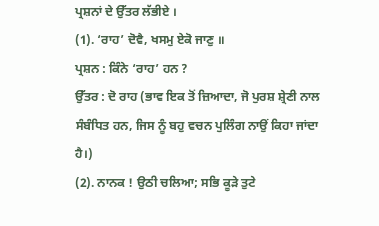ਪ੍ਰਸ਼ਨਾਂ ਦੇ ਉੱਤਰ ਲੱਭੀਏ ।
(1). ‘ਰਾਹ’ ਦੋਵੈ, ਖਸਮੁ ਏਕੋ ਜਾਣੁ ॥
ਪ੍ਰਸ਼ਨ : ਕਿੰਨੇ ‘ਰਾਹ’ ਹਨ ?
ਉੱਤਰ : ਦੋ ਰਾਹ (ਭਾਵ ਇਕ ਤੋਂ ਜ਼ਿਆਦਾ, ਜੋ ਪੁਰਸ਼ ਸ਼੍ਰੇਣੀ ਨਾਲ ਸੰਬੰਧਿਤ ਹਨ, ਜਿਸ ਨੂੰ ਬਹੁ ਵਚਨ ਪੁਲਿੰਗ ਨਾਉਂ ਕਿਹਾ ਜਾਂਦਾ ਹੈ।)
(2). ਨਾਨਕ ! ਉਠੀ ਚਲਿਆ; ਸਭਿ ਕੂੜੇ ਤੁਟੇ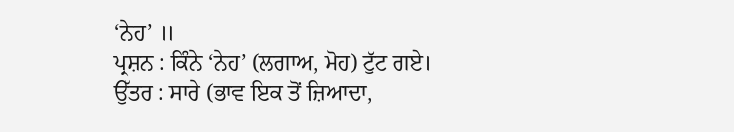‘ਨੇਹ’ ॥
ਪ੍ਰਸ਼ਨ : ਕਿੰਨੇ ‘ਨੇਹ’ (ਲਗਾਅ, ਮੋਹ) ਟੁੱਟ ਗਏ।
ਉੱਤਰ : ਸਾਰੇ (ਭਾਵ ਇਕ ਤੋਂ ਜ਼ਿਆਦਾ,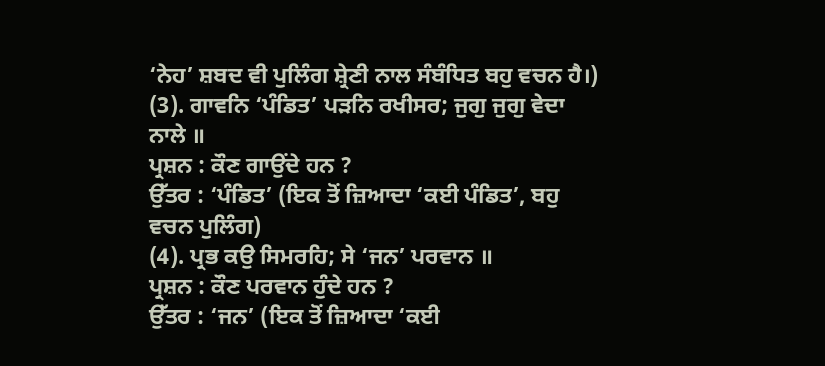‘ਨੇਹ’ ਸ਼ਬਦ ਵੀ ਪੁਲਿੰਗ ਸ਼੍ਰੇਣੀ ਨਾਲ ਸੰਬੰਧਿਤ ਬਹੁ ਵਚਨ ਹੈ।)
(3). ਗਾਵਨਿ ‘ਪੰਡਿਤ’ ਪੜਨਿ ਰਖੀਸਰ; ਜੁਗੁ ਜੁਗੁ ਵੇਦਾ ਨਾਲੇ ॥
ਪ੍ਰਸ਼ਨ : ਕੌਣ ਗਾਉਂਦੇ ਹਨ ?
ਉੱਤਰ : ‘ਪੰਡਿਤ’ (ਇਕ ਤੋਂ ਜ਼ਿਆਦਾ ‘ਕਈ ਪੰਡਿਤ’, ਬਹੁ ਵਚਨ ਪੁਲਿੰਗ)
(4). ਪ੍ਰਭ ਕਉ ਸਿਮਰਹਿ; ਸੇ ‘ਜਨ’ ਪਰਵਾਨ ॥
ਪ੍ਰਸ਼ਨ : ਕੌਣ ਪਰਵਾਨ ਹੁੰਦੇ ਹਨ ?
ਉੱਤਰ : ‘ਜਨ’ (ਇਕ ਤੋਂ ਜ਼ਿਆਦਾ ‘ਕਈ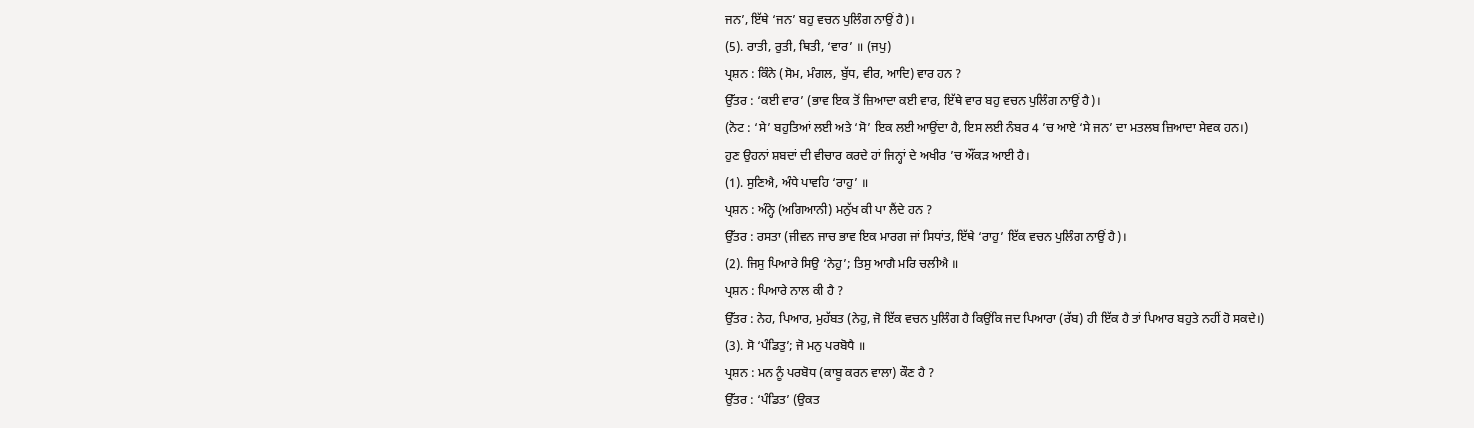ਜਨ’, ਇੱਥੇ ‘ਜਨ’ ਬਹੁ ਵਚਨ ਪੁਲਿੰਗ ਨਾਉਂ ਹੈ)।
(5). ਰਾਤੀ, ਰੁਤੀ, ਥਿਤੀ, ‘ਵਾਰ’ ॥ (ਜਪੁ)
ਪ੍ਰਸ਼ਨ : ਕਿੰਨੇ (ਸੋਮ, ਮੰਗਲ, ਬੁੱਧ, ਵੀਰ, ਆਦਿ) ਵਾਰ ਹਨ ?
ਉੱਤਰ : ‘ਕਈ ਵਾਰ’ (ਭਾਵ ਇਕ ਤੋਂ ਜ਼ਿਆਦਾ ਕਈ ਵਾਰ, ਇੱਥੇ ਵਾਰ ਬਹੁ ਵਚਨ ਪੁਲਿੰਗ ਨਾਉਂ ਹੈ)।
(ਨੋਟ : ‘ਸੇ’ ਬਹੁਤਿਆਂ ਲਈ ਅਤੇ ‘ਸੋ’ ਇਕ ਲਈ ਆਉਂਦਾ ਹੈ, ਇਸ ਲਈ ਨੰਬਰ 4 ’ਚ ਆਏ ‘ਸੇ ਜਨ’ ਦਾ ਮਤਲਬ ਜ਼ਿਆਦਾ ਸੇਵਕ ਹਨ।)
ਹੁਣ ਉਹਨਾਂ ਸ਼ਬਦਾਂ ਦੀ ਵੀਚਾਰ ਕਰਦੇ ਹਾਂ ਜਿਨ੍ਹਾਂ ਦੇ ਅਖੀਰ ’ਚ ਔਂਕੜ ਆਈ ਹੈ।
(1). ਸੁਣਿਐ, ਅੰਧੇ ਪਾਵਹਿ ‘ਰਾਹੁ’ ॥
ਪ੍ਰਸ਼ਨ : ਅੰਨ੍ਹੇ (ਅਗਿਆਨੀ) ਮਨੁੱਖ ਕੀ ਪਾ ਲੈਂਦੇ ਹਨ ?
ਉੱਤਰ : ਰਸਤਾ (ਜੀਵਨ ਜਾਚ ਭਾਵ ਇਕ ਮਾਰਗ ਜਾਂ ਸਿਧਾਂਤ, ਇੱਥੇ ‘ਰਾਹੁ’ ਇੱਕ ਵਚਨ ਪੁਲਿੰਗ ਨਾਉਂ ਹੈ)।
(2). ਜਿਸੁ ਪਿਆਰੇ ਸਿਉ ‘ਨੇਹੁ’; ਤਿਸੁ ਆਗੈ ਮਰਿ ਚਲੀਐ ॥
ਪ੍ਰਸ਼ਨ : ਪਿਆਰੇ ਨਾਲ ਕੀ ਹੈ ?
ਉੱਤਰ : ਨੇਹ, ਪਿਆਰ, ਮੁਹੱਬਤ (ਨੇਹੁ, ਜੋ ਇੱਕ ਵਚਨ ਪੁਲਿੰਗ ਹੈ ਕਿਉਂਕਿ ਜਦ ਪਿਆਰਾ (ਰੱਬ) ਹੀ ਇੱਕ ਹੈ ਤਾਂ ਪਿਆਰ ਬਹੁਤੇ ਨਹੀਂ ਹੋ ਸਕਦੇ।)
(3). ਸੋ ‘ਪੰਡਿਤੁ’; ਜੋ ਮਨੁ ਪਰਬੋਧੈ ॥
ਪ੍ਰਸ਼ਨ : ਮਨ ਨੂੰ ਪਰਬੋਧ (ਕਾਬੂ ਕਰਨ ਵਾਲਾ) ਕੌਣ ਹੈ ?
ਉੱਤਰ : ‘ਪੰਡਿਤ’ (ਉਕਤ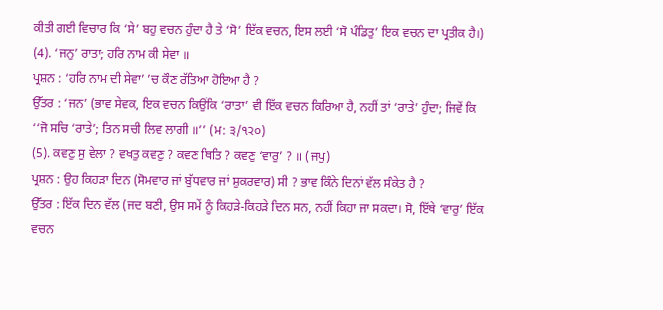ਕੀਤੀ ਗਈ ਵਿਚਾਰ ਕਿ ‘ਸੇ’ ਬਹੁ ਵਚਨ ਹੁੰਦਾ ਹੈ ਤੇ ‘ਸੋ’ ਇੱਕ ਵਚਨ, ਇਸ ਲਈ ‘ਸੋ ਪੰਡਿਤੁ’ ਇਕ ਵਚਨ ਦਾ ਪ੍ਰਤੀਕ ਹੈ।)
(4). ‘ਜਨੁ’ ਰਾਤਾ; ਹਰਿ ਨਾਮ ਕੀ ਸੇਵਾ ॥
ਪ੍ਰਸ਼ਨ : ‘ਹਰਿ ਨਾਮ ਦੀ ਸੇਵਾ’ ’ਚ ਕੌਣ ਰੱਤਿਆ ਹੋਇਆ ਹੈ ?
ਉੱਤਰ : ‘ਜਨ’ (ਭਾਵ ਸੇਵਕ, ਇਕ ਵਚਨ ਕਿਉਂਕਿ ‘ਰਾਤਾ’ ਵੀ ਇੱਕ ਵਚਨ ਕਿਰਿਆ ਹੈ, ਨਹੀਂ ਤਾਂ ‘ਰਾਤੇ’ ਹੁੰਦਾ; ਜਿਵੇਂ ਕਿ ‘‘ਜੋ ਸਚਿ ‘ਰਾਤੇ’; ਤਿਨ ਸਚੀ ਲਿਵ ਲਾਗੀ ॥’’ (ਮ: ੩/੧੨੦)
(5). ਕਵਣੁ ਸੁ ਵੇਲਾ ? ਵਖਤੁ ਕਵਣੁ ? ਕਵਣ ਥਿਤਿ ? ਕਵਣੁ ‘ਵਾਰੁ’ ? ॥ (ਜਪੁ)
ਪ੍ਰਸ਼ਨ : ਉਹ ਕਿਹੜਾ ਦਿਨ (ਸੋਮਵਾਰ ਜਾਂ ਬੁੱਧਵਾਰ ਜਾਂ ਸ਼ੁਕਰਵਾਰ) ਸੀ ? ਭਾਵ ਕਿੰਨੇ ਦਿਨਾਂ ਵੱਲ ਸੰਕੇਤ ਹੈ ?
ਉੱਤਰ : ਇੱਕ ਦਿਨ ਵੱਲ (ਜਦ ਬਣੀ, ਉਸ ਸਮੇਂ ਨੂੰ ਕਿਹੜੇ-ਕਿਹੜੇ ਦਿਨ ਸਨ, ਨਹੀਂ ਕਿਹਾ ਜਾ ਸਕਦਾ। ਸੋ, ਇੱਥੇ ‘ਵਾਰੁ’ ਇੱਕ ਵਚਨ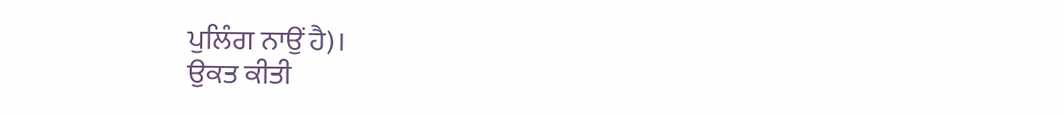ਪੁਲਿੰਗ ਨਾਉਂ ਹੈ)।
ਉਕਤ ਕੀਤੀ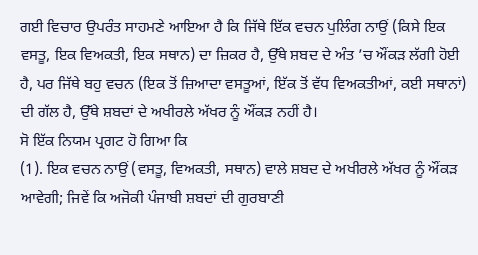ਗਈ ਵਿਚਾਰ ਉਪਰੰਤ ਸਾਹਮਣੇ ਆਇਆ ਹੈ ਕਿ ਜਿੱਥੇ ਇੱਕ ਵਚਨ ਪੁਲਿੰਗ ਨਾਉਂ (ਕਿਸੇ ਇਕ ਵਸਤੂ, ਇਕ ਵਿਅਕਤੀ, ਇਕ ਸਥਾਨ) ਦਾ ਜ਼ਿਕਰ ਹੈ, ਉੱਥੇ ਸ਼ਬਦ ਦੇ ਅੰਤ ’ਚ ਔਂਕੜ ਲੱਗੀ ਹੋਈ ਹੈ, ਪਰ ਜਿੱਥੇ ਬਹੁ ਵਚਨ (ਇਕ ਤੋਂ ਜ਼ਿਆਦਾ ਵਸਤੂਆਂ, ਇੱਕ ਤੋਂ ਵੱਧ ਵਿਅਕਤੀਆਂ, ਕਈ ਸਥਾਨਾਂ) ਦੀ ਗੱਲ ਹੈ, ਉੱਥੇ ਸ਼ਬਦਾਂ ਦੇ ਅਖੀਰਲੇ ਅੱਖਰ ਨੂੰ ਔਂਕੜ ਨਹੀਂ ਹੈ।
ਸੋ ਇੱਕ ਨਿਯਮ ਪ੍ਰਗਟ ਹੋ ਗਿਆ ਕਿ
(1). ਇਕ ਵਚਨ ਨਾਉਂ (ਵਸਤੂ, ਵਿਅਕਤੀ, ਸਥਾਨ) ਵਾਲੇ ਸ਼ਬਦ ਦੇ ਅਖੀਰਲੇ ਅੱਖਰ ਨੂੰ ਔਂਕੜ ਆਵੇਗੀ; ਜਿਵੇਂ ਕਿ ਅਜੋਕੀ ਪੰਜਾਬੀ ਸ਼ਬਦਾਂ ਦੀ ਗੁਰਬਾਣੀ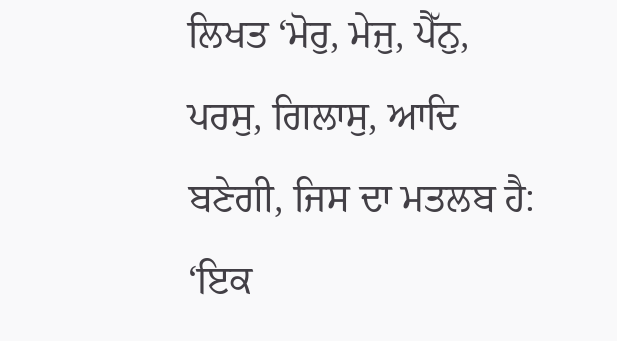ਲਿਖਤ ‘ਮੋਰੁ, ਮੇਜੁ, ਪੈੱਨੁ, ਪਰਸੁ, ਗਿਲਾਸੁ, ਆਦਿ ਬਣੇਗੀ, ਜਿਸ ਦਾ ਮਤਲਬ ਹੈ: ‘ਇਕ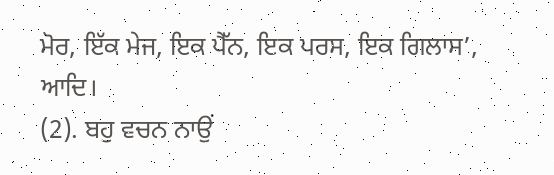ਮੋਰ, ਇੱਕ ਮੇਜ, ਇਕ ਪੈੱਨ, ਇਕ ਪਰਸ, ਇਕ ਗਿਲਾਸ’, ਆਦਿ।
(2). ਬਹੁ ਵਚਨ ਨਾਉਂ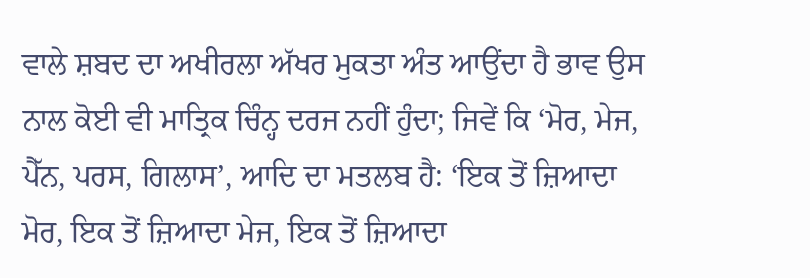ਵਾਲੇ ਸ਼ਬਦ ਦਾ ਅਖੀਰਲਾ ਅੱਖਰ ਮੁਕਤਾ ਅੰਤ ਆਉਂਦਾ ਹੈ ਭਾਵ ਉਸ ਨਾਲ ਕੋਈ ਵੀ ਮਾਤ੍ਰਿਕ ਚਿੰਨ੍ਹ ਦਰਜ ਨਹੀਂ ਹੁੰਦਾ; ਜਿਵੇਂ ਕਿ ‘ਮੋਰ, ਮੇਜ, ਪੈੱਨ, ਪਰਸ, ਗਿਲਾਸ’, ਆਦਿ ਦਾ ਮਤਲਬ ਹੈ: ‘ਇਕ ਤੋਂ ਜ਼ਿਆਦਾ ਮੋਰ, ਇਕ ਤੋਂ ਜ਼ਿਆਦਾ ਮੇਜ, ਇਕ ਤੋਂ ਜ਼ਿਆਦਾ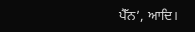ਪੈੱਨ’, ਆਦਿ।